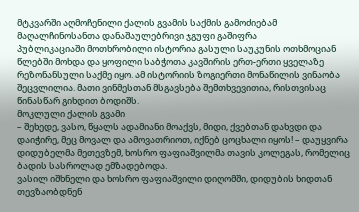მტკვარში აღმოჩენილი ქალის გვამის საქმის გამოძიებამ მაღალჩინოსანთა დანაშაულებრივი ჯგუფი გაშიფრა
პუბლიკაციაში მოთხრობილი ისტორია გასული საუკუნის ოთხმოციან წლებში მოხდა და ყოფილი საბჭოთა კავშირის ერთ-ერთი ყველაზე რეზონანსული საქმე იყო. ამ ისტორიის ზოგიერთი მონაწილის ვინაობა შეცვლილია. მათი ვინმესთან მსგავსება შემთხვევითია, რისთვისაც წინასწარ გიხდით ბოდიშს.
მოკლული ქალის გვამი
– შეხედე, ვასო, წყალს ადამიანი მოაქვს, მიდი, ქვებთან დახვდი და დაიჭირე, მეც მოვალ და ამოვათრიოთ, იქნებ ცოცხალი იყოს! – დაუყვირა დიდუბელმა მეთევზემ, ხოსრო ფაფიაშვილმა თავის კოლეგას, რომელიც ბადის სასროლად ემზადებოდა.
ვასილ იშხნელი და ხოსრო ფაფიაშვილი დიღომში, დიდუბის ხიდთან თევზაობდნენ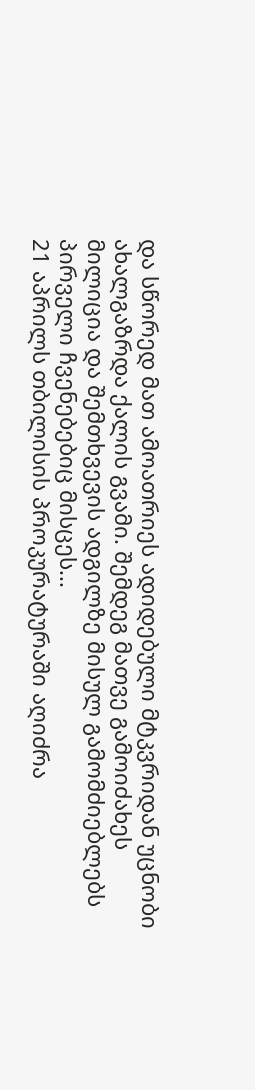და სწორედ მათ ამოათრიეს ადიდებული მტკვრიდან უცნობი ახალგაზრდა ქალის გვამი. შემდეგ მათვე გამოიძახეს მილიცია და შემთხვევის ადგილზე მისულ გამომძიებლებს პირველი ჩვენებებიც მისცეს...
21 აპრილს თბილისის პროკურატურაში აღიძრა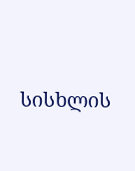სისხლის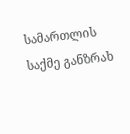სამართლის საქმე განზრახ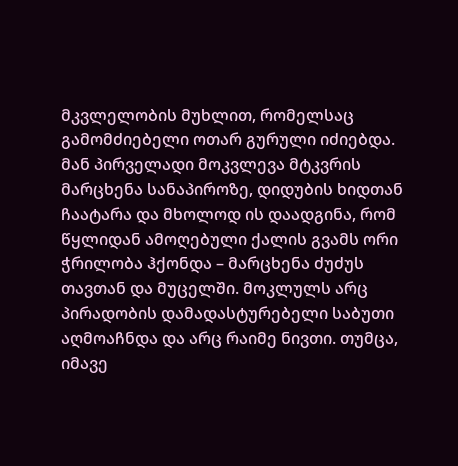მკვლელობის მუხლით, რომელსაც გამომძიებელი ოთარ გურული იძიებდა. მან პირველადი მოკვლევა მტკვრის მარცხენა სანაპიროზე, დიდუბის ხიდთან ჩაატარა და მხოლოდ ის დაადგინა, რომ წყლიდან ამოღებული ქალის გვამს ორი ჭრილობა ჰქონდა – მარცხენა ძუძუს თავთან და მუცელში. მოკლულს არც პირადობის დამადასტურებელი საბუთი აღმოაჩნდა და არც რაიმე ნივთი. თუმცა, იმავე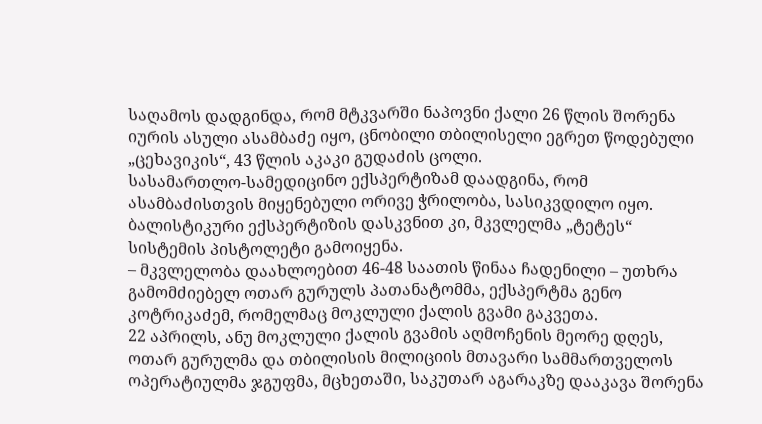საღამოს დადგინდა, რომ მტკვარში ნაპოვნი ქალი 26 წლის შორენა იურის ასული ასამბაძე იყო, ცნობილი თბილისელი ეგრეთ წოდებული „ცეხავიკის“, 43 წლის აკაკი გუდაძის ცოლი.
სასამართლო-სამედიცინო ექსპერტიზამ დაადგინა, რომ ასამბაძისთვის მიყენებული ორივე ჭრილობა, სასიკვდილო იყო. ბალისტიკური ექსპერტიზის დასკვნით კი, მკვლელმა „ტეტეს“ სისტემის პისტოლეტი გამოიყენა.
– მკვლელობა დაახლოებით 46-48 საათის წინაა ჩადენილი – უთხრა გამომძიებელ ოთარ გურულს პათანატომმა, ექსპერტმა გენო კოტრიკაძემ, რომელმაც მოკლული ქალის გვამი გაკვეთა.
22 აპრილს, ანუ მოკლული ქალის გვამის აღმოჩენის მეორე დღეს, ოთარ გურულმა და თბილისის მილიციის მთავარი სამმართველოს ოპერატიულმა ჯგუფმა, მცხეთაში, საკუთარ აგარაკზე დააკავა შორენა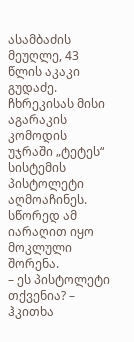ასამბაძის მეუღლე, 43 წლის აკაკი გუდაძე. ჩხრეკისას მისი აგარაკის კომოდის უჯრაში „ტეტეს“ სისტემის პისტოლეტი აღმოაჩინეს. სწორედ ამ იარაღით იყო მოკლული შორენა.
– ეს პისტოლეტი თქვენია? – ჰკითხა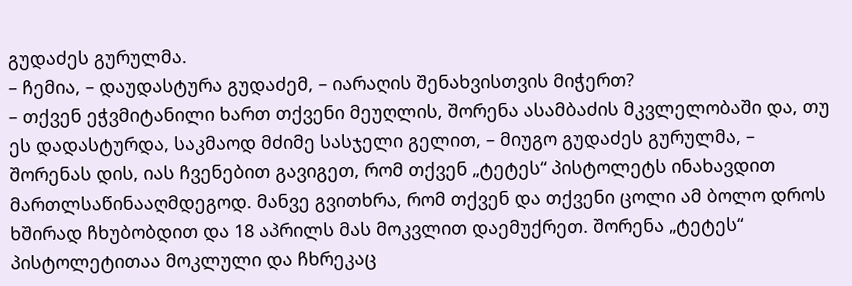გუდაძეს გურულმა.
– ჩემია, – დაუდასტურა გუდაძემ, – იარაღის შენახვისთვის მიჭერთ?
– თქვენ ეჭვმიტანილი ხართ თქვენი მეუღლის, შორენა ასამბაძის მკვლელობაში და, თუ ეს დადასტურდა, საკმაოდ მძიმე სასჯელი გელით, – მიუგო გუდაძეს გურულმა, – შორენას დის, იას ჩვენებით გავიგეთ, რომ თქვენ „ტეტეს“ პისტოლეტს ინახავდით მართლსაწინააღმდეგოდ. მანვე გვითხრა, რომ თქვენ და თქვენი ცოლი ამ ბოლო დროს ხშირად ჩხუბობდით და 18 აპრილს მას მოკვლით დაემუქრეთ. შორენა „ტეტეს“ პისტოლეტითაა მოკლული და ჩხრეკაც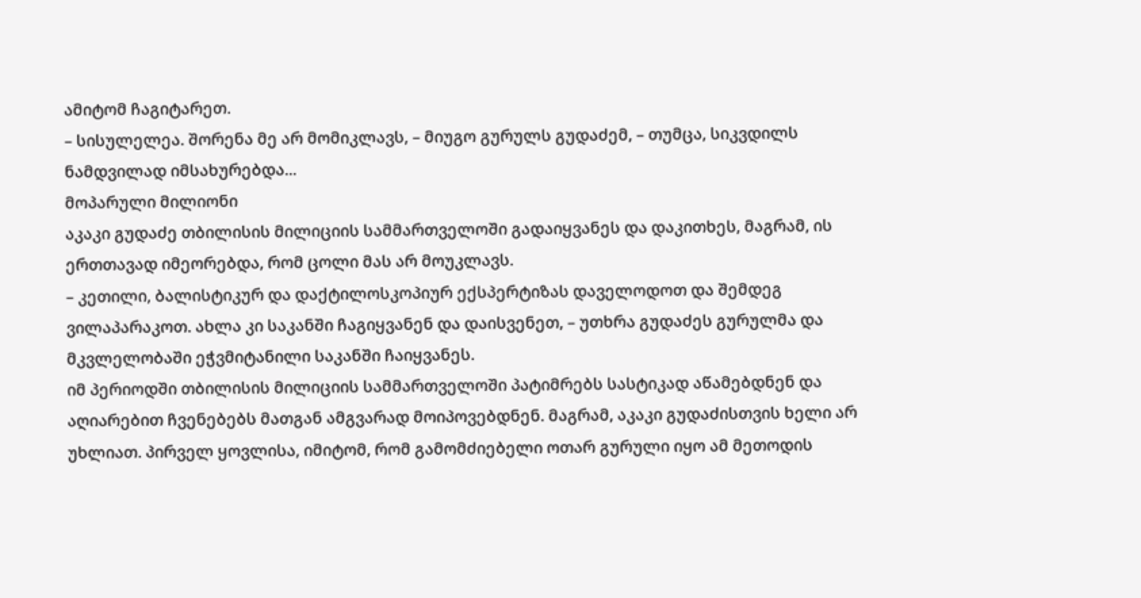ამიტომ ჩაგიტარეთ.
– სისულელეა. შორენა მე არ მომიკლავს, – მიუგო გურულს გუდაძემ, – თუმცა, სიკვდილს ნამდვილად იმსახურებდა...
მოპარული მილიონი
აკაკი გუდაძე თბილისის მილიციის სამმართველოში გადაიყვანეს და დაკითხეს, მაგრამ, ის ერთთავად იმეორებდა, რომ ცოლი მას არ მოუკლავს.
– კეთილი, ბალისტიკურ და დაქტილოსკოპიურ ექსპერტიზას დაველოდოთ და შემდეგ ვილაპარაკოთ. ახლა კი საკანში ჩაგიყვანენ და დაისვენეთ, – უთხრა გუდაძეს გურულმა და მკვლელობაში ეჭვმიტანილი საკანში ჩაიყვანეს.
იმ პერიოდში თბილისის მილიციის სამმართველოში პატიმრებს სასტიკად აწამებდნენ და აღიარებით ჩვენებებს მათგან ამგვარად მოიპოვებდნენ. მაგრამ, აკაკი გუდაძისთვის ხელი არ უხლიათ. პირველ ყოვლისა, იმიტომ, რომ გამომძიებელი ოთარ გურული იყო ამ მეთოდის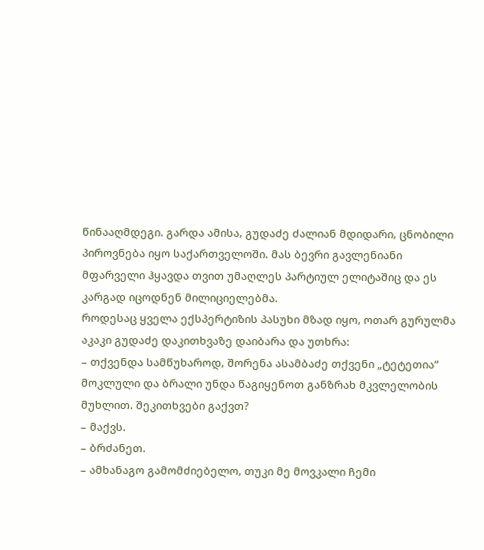წინააღმდეგი. გარდა ამისა, გუდაძე ძალიან მდიდარი, ცნობილი პიროვნება იყო საქართველოში. მას ბევრი გავლენიანი მფარველი ჰყავდა თვით უმაღლეს პარტიულ ელიტაშიც და ეს კარგად იცოდნენ მილიციელებმა.
როდესაც ყველა ექსპერტიზის პასუხი მზად იყო, ოთარ გურულმა აკაკი გუდაძე დაკითხვაზე დაიბარა და უთხრა:
– თქვენდა სამწუხაროდ, შორენა ასამბაძე თქვენი „ტეტეთია“ მოკლული და ბრალი უნდა წაგიყენოთ განზრახ მკვლელობის მუხლით. შეკითხვები გაქვთ?
– მაქვს.
– ბრძანეთ.
– ამხანაგო გამომძიებელო, თუკი მე მოვკალი ჩემი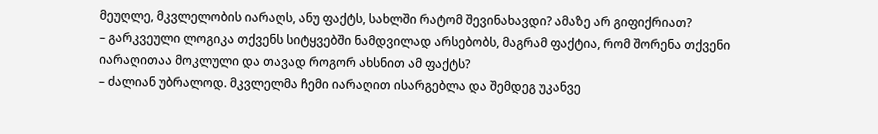მეუღლე, მკვლელობის იარაღს, ანუ ფაქტს, სახლში რატომ შევინახავდი? ამაზე არ გიფიქრიათ?
– გარკვეული ლოგიკა თქვენს სიტყვებში ნამდვილად არსებობს, მაგრამ ფაქტია, რომ შორენა თქვენი იარაღითაა მოკლული და თავად როგორ ახსნით ამ ფაქტს?
– ძალიან უბრალოდ. მკვლელმა ჩემი იარაღით ისარგებლა და შემდეგ უკანვე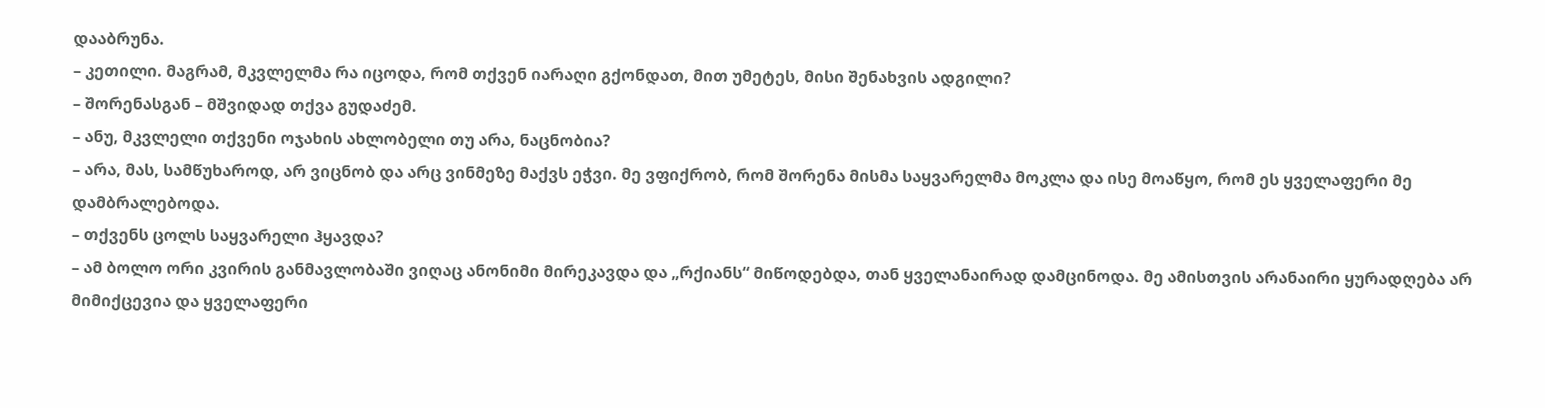დააბრუნა.
– კეთილი. მაგრამ, მკვლელმა რა იცოდა, რომ თქვენ იარაღი გქონდათ, მით უმეტეს, მისი შენახვის ადგილი?
– შორენასგან – მშვიდად თქვა გუდაძემ.
– ანუ, მკვლელი თქვენი ოჯახის ახლობელი თუ არა, ნაცნობია?
– არა, მას, სამწუხაროდ, არ ვიცნობ და არც ვინმეზე მაქვს ეჭვი. მე ვფიქრობ, რომ შორენა მისმა საყვარელმა მოკლა და ისე მოაწყო, რომ ეს ყველაფერი მე დამბრალებოდა.
– თქვენს ცოლს საყვარელი ჰყავდა?
– ამ ბოლო ორი კვირის განმავლობაში ვიღაც ანონიმი მირეკავდა და „რქიანს“ მიწოდებდა, თან ყველანაირად დამცინოდა. მე ამისთვის არანაირი ყურადღება არ მიმიქცევია და ყველაფერი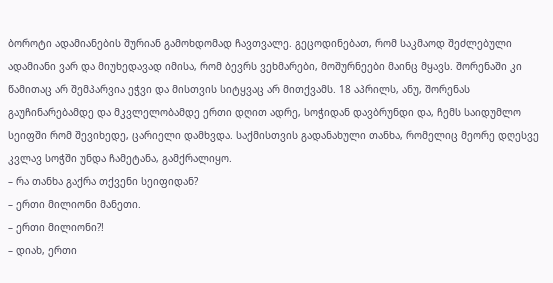ბოროტი ადამიანების შურიან გამოხდომად ჩავთვალე. გეცოდინებათ, რომ საკმაოდ შეძლებული ადამიანი ვარ და მიუხედავად იმისა, რომ ბევრს ვეხმარები, მოშურნეები მაინც მყავს. შორენაში კი წამითაც არ შემპარვია ეჭვი და მისთვის სიტყვაც არ მითქვამს. 18 აპრილს, ანუ, შორენას გაუჩინარებამდე და მკვლელობამდე ერთი დღით ადრე, სოჭიდან დავბრუნდი და, ჩემს საიდუმლო სეიფში რომ შევიხედე, ცარიელი დამხვდა. საქმისთვის გადანახული თანხა, რომელიც მეორე დღესვე კვლავ სოჭში უნდა ჩამეტანა, გამქრალიყო.
– რა თანხა გაქრა თქვენი სეიფიდან?
– ერთი მილიონი მანეთი.
– ერთი მილიონი?!
– დიახ, ერთი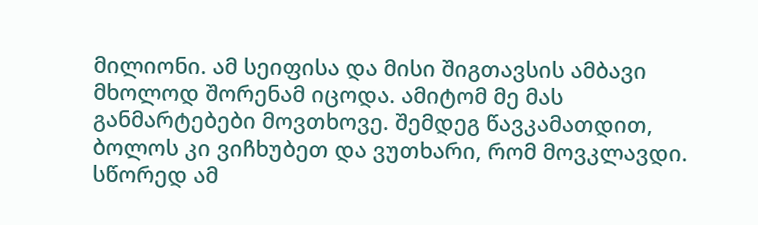მილიონი. ამ სეიფისა და მისი შიგთავსის ამბავი მხოლოდ შორენამ იცოდა. ამიტომ მე მას განმარტებები მოვთხოვე. შემდეგ წავკამათდით, ბოლოს კი ვიჩხუბეთ და ვუთხარი, რომ მოვკლავდი. სწორედ ამ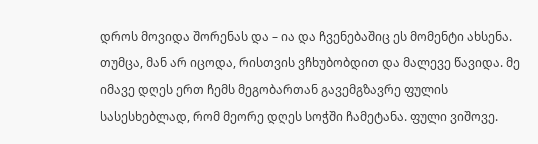დროს მოვიდა შორენას და – ია და ჩვენებაშიც ეს მომენტი ახსენა. თუმცა, მან არ იცოდა, რისთვის ვჩხუბობდით და მალევე წავიდა. მე იმავე დღეს ერთ ჩემს მეგობართან გავემგზავრე ფულის სასესხებლად, რომ მეორე დღეს სოჭში ჩამეტანა. ფული ვიშოვე.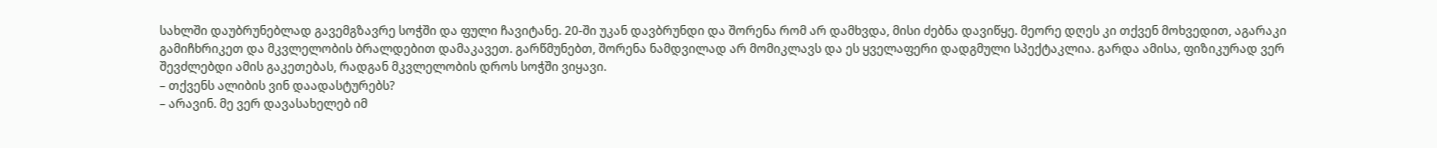სახლში დაუბრუნებლად გავემგზავრე სოჭში და ფული ჩავიტანე. 20-ში უკან დავბრუნდი და შორენა რომ არ დამხვდა, მისი ძებნა დავიწყე. მეორე დღეს კი თქვენ მოხვედით, აგარაკი გამიჩხრიკეთ და მკვლელობის ბრალდებით დამაკავეთ. გარწმუნებთ, შორენა ნამდვილად არ მომიკლავს და ეს ყველაფერი დადგმული სპექტაკლია. გარდა ამისა, ფიზიკურად ვერ შევძლებდი ამის გაკეთებას, რადგან მკვლელობის დროს სოჭში ვიყავი.
– თქვენს ალიბის ვინ დაადასტურებს?
– არავინ. მე ვერ დავასახელებ იმ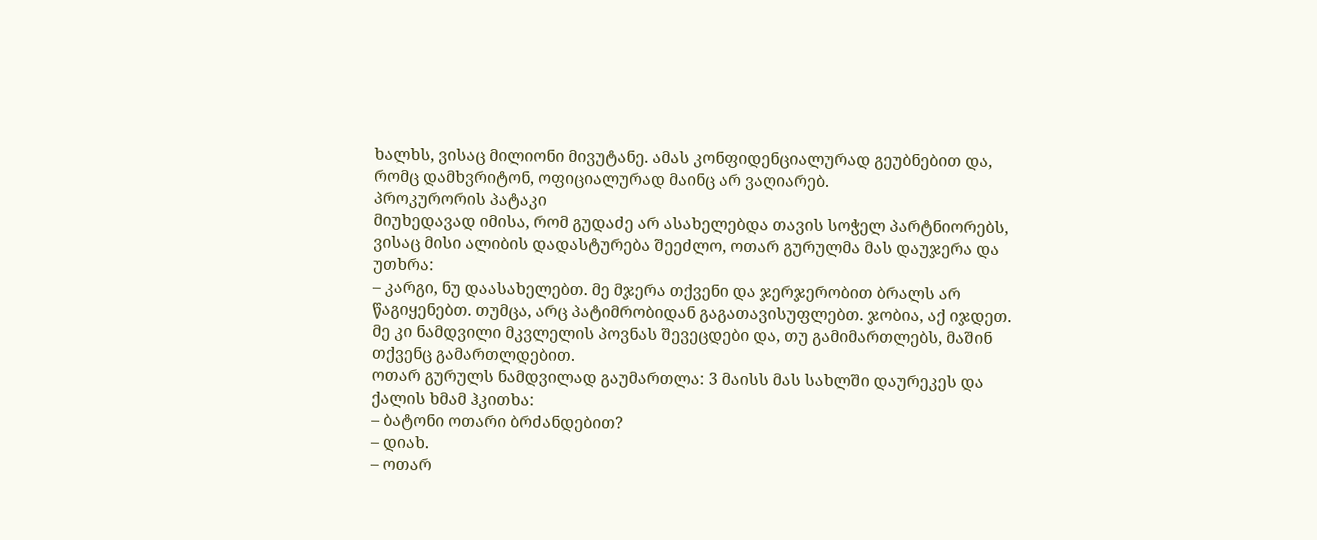ხალხს, ვისაც მილიონი მივუტანე. ამას კონფიდენციალურად გეუბნებით და, რომც დამხვრიტონ, ოფიციალურად მაინც არ ვაღიარებ.
პროკურორის პატაკი
მიუხედავად იმისა, რომ გუდაძე არ ასახელებდა თავის სოჭელ პარტნიორებს, ვისაც მისი ალიბის დადასტურება შეეძლო, ოთარ გურულმა მას დაუჯერა და უთხრა:
– კარგი, ნუ დაასახელებთ. მე მჯერა თქვენი და ჯერჯერობით ბრალს არ წაგიყენებთ. თუმცა, არც პატიმრობიდან გაგათავისუფლებთ. ჯობია, აქ იჯდეთ. მე კი ნამდვილი მკვლელის პოვნას შევეცდები და, თუ გამიმართლებს, მაშინ თქვენც გამართლდებით.
ოთარ გურულს ნამდვილად გაუმართლა: 3 მაისს მას სახლში დაურეკეს და ქალის ხმამ ჰკითხა:
– ბატონი ოთარი ბრძანდებით?
– დიახ.
– ოთარ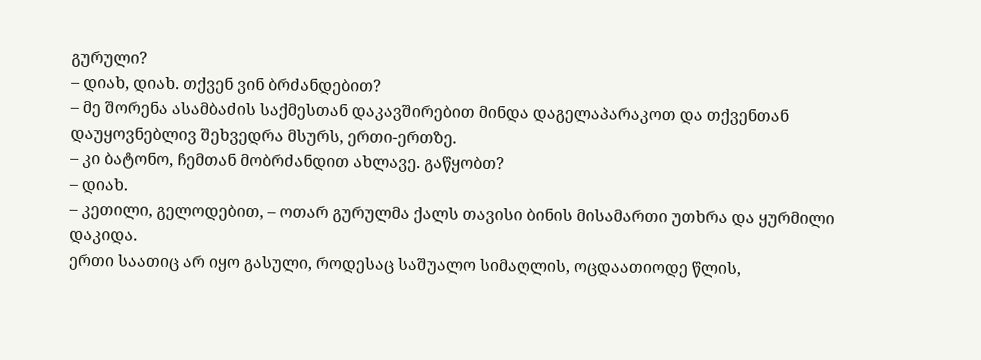გურული?
– დიახ, დიახ. თქვენ ვინ ბრძანდებით?
– მე შორენა ასამბაძის საქმესთან დაკავშირებით მინდა დაგელაპარაკოთ და თქვენთან დაუყოვნებლივ შეხვედრა მსურს, ერთი-ერთზე.
– კი ბატონო, ჩემთან მობრძანდით ახლავე. გაწყობთ?
– დიახ.
– კეთილი, გელოდებით, – ოთარ გურულმა ქალს თავისი ბინის მისამართი უთხრა და ყურმილი დაკიდა.
ერთი საათიც არ იყო გასული, როდესაც საშუალო სიმაღლის, ოცდაათიოდე წლის,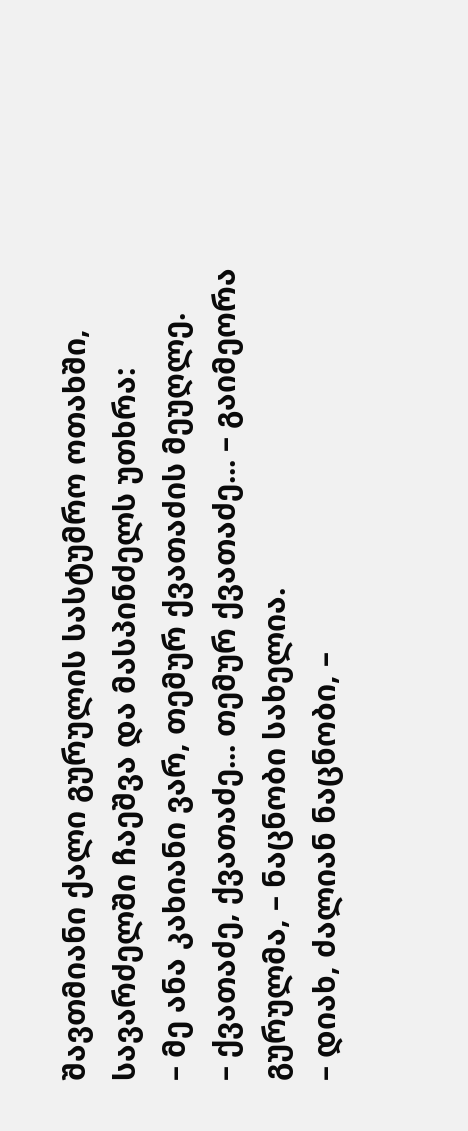შავთმიანი ქალი გურულის სასტუმრო ოთახში, სავარძელში ჩაეშვა და მასპინძელს უთხრა:
– მე ანა კახიანი ვარ, თემურ ქვათაძის მეუღლე.
– ქვათაძე, ქვათაძე... თემურ ქვათაძე... – გაიმეორა გურულმა, – ნაცნობი სახელია.
– დიახ, ძალიან ნაცნობი, –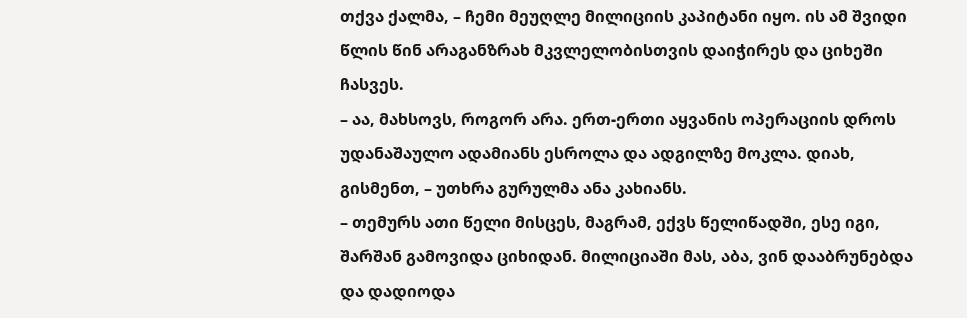თქვა ქალმა, – ჩემი მეუღლე მილიციის კაპიტანი იყო. ის ამ შვიდი წლის წინ არაგანზრახ მკვლელობისთვის დაიჭირეს და ციხეში ჩასვეს.
– აა, მახსოვს, როგორ არა. ერთ-ერთი აყვანის ოპერაციის დროს უდანაშაულო ადამიანს ესროლა და ადგილზე მოკლა. დიახ, გისმენთ, – უთხრა გურულმა ანა კახიანს.
– თემურს ათი წელი მისცეს, მაგრამ, ექვს წელიწადში, ესე იგი, შარშან გამოვიდა ციხიდან. მილიციაში მას, აბა, ვინ დააბრუნებდა და დადიოდა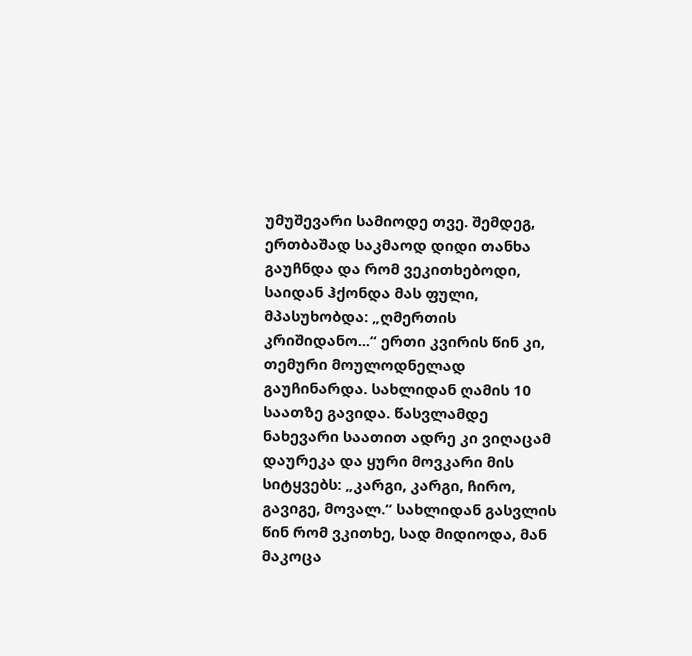უმუშევარი სამიოდე თვე. შემდეგ, ერთბაშად საკმაოდ დიდი თანხა გაუჩნდა და რომ ვეკითხებოდი, საიდან ჰქონდა მას ფული, მპასუხობდა: „ღმერთის კრიშიდანო...“ ერთი კვირის წინ კი, თემური მოულოდნელად გაუჩინარდა. სახლიდან ღამის 10 საათზე გავიდა. წასვლამდე ნახევარი საათით ადრე კი ვიღაცამ დაურეკა და ყური მოვკარი მის სიტყვებს: „კარგი, კარგი, ჩირო, გავიგე, მოვალ.“ სახლიდან გასვლის წინ რომ ვკითხე, სად მიდიოდა, მან მაკოცა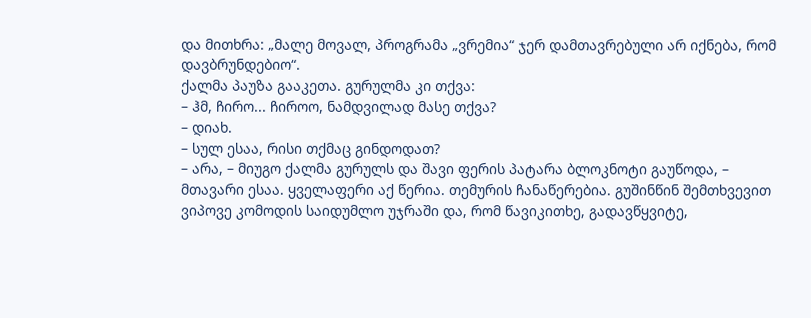და მითხრა: „მალე მოვალ, პროგრამა „ვრემია“ ჯერ დამთავრებული არ იქნება, რომ დავბრუნდებიო“.
ქალმა პაუზა გააკეთა. გურულმა კი თქვა:
– ჰმ, ჩირო... ჩიროო, ნამდვილად მასე თქვა?
– დიახ.
– სულ ესაა, რისი თქმაც გინდოდათ?
– არა, – მიუგო ქალმა გურულს და შავი ფერის პატარა ბლოკნოტი გაუწოდა, – მთავარი ესაა. ყველაფერი აქ წერია. თემურის ჩანაწერებია. გუშინწინ შემთხვევით ვიპოვე კომოდის საიდუმლო უჯრაში და, რომ წავიკითხე, გადავწყვიტე,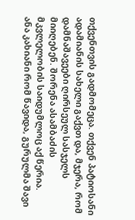თქვენთვის გადმომეცა. თქვენ პატიოსანი ადამიანის სახელი გაქვთ და, მჯერა, რომ დამნაშავეები ღირსეულ სასჯელს მიიღებენ. შორენა ასამბაძის მკვლელობის საიდუმლოც აქ წერია.
ანა კახიანი რომ წავიდა, გურულმა შავი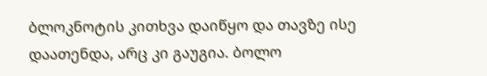ბლოკნოტის კითხვა დაიწყო და თავზე ისე დაათენდა, არც კი გაუგია. ბოლო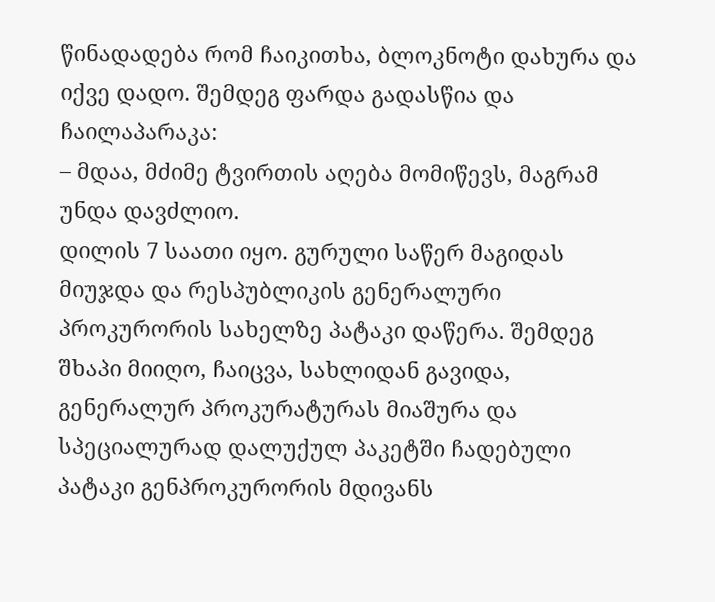წინადადება რომ ჩაიკითხა, ბლოკნოტი დახურა და იქვე დადო. შემდეგ ფარდა გადასწია და ჩაილაპარაკა:
– მდაა, მძიმე ტვირთის აღება მომიწევს, მაგრამ უნდა დავძლიო.
დილის 7 საათი იყო. გურული საწერ მაგიდას მიუჯდა და რესპუბლიკის გენერალური პროკურორის სახელზე პატაკი დაწერა. შემდეგ შხაპი მიიღო, ჩაიცვა, სახლიდან გავიდა, გენერალურ პროკურატურას მიაშურა და სპეციალურად დალუქულ პაკეტში ჩადებული პატაკი გენპროკურორის მდივანს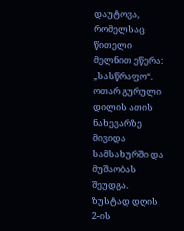დაუტოვა, რომელსაც წითელი მელნით ეწერა: „სასწრაფო“.
ოთარ გურული დილის ათის ნახევარზე მივიდა სამსახურში და მუშაობას შეუდგა. ზუსტად დღის 2-ის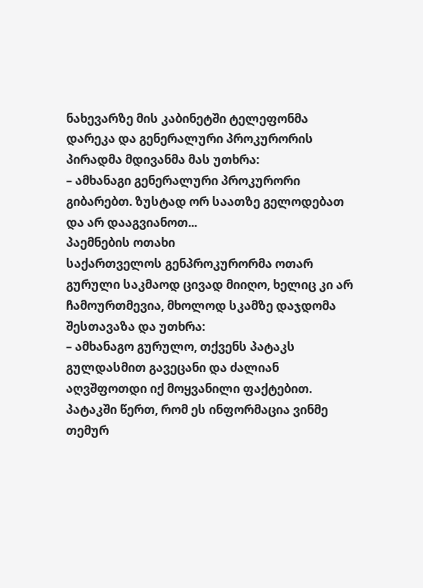ნახევარზე მის კაბინეტში ტელეფონმა დარეკა და გენერალური პროკურორის პირადმა მდივანმა მას უთხრა:
– ამხანაგი გენერალური პროკურორი გიბარებთ. ზუსტად ორ საათზე გელოდებათ და არ დააგვიანოთ...
პაემნების ოთახი
საქართველოს გენპროკურორმა ოთარ გურული საკმაოდ ცივად მიიღო, ხელიც კი არ ჩამოურთმევია, მხოლოდ სკამზე დაჯდომა შესთავაზა და უთხრა:
– ამხანაგო გურულო, თქვენს პატაკს გულდასმით გავეცანი და ძალიან აღვშფოთდი იქ მოყვანილი ფაქტებით. პატაკში წერთ, რომ ეს ინფორმაცია ვინმე თემურ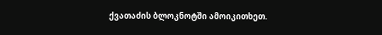ქვათაძის ბლოკნოტში ამოიკითხეთ.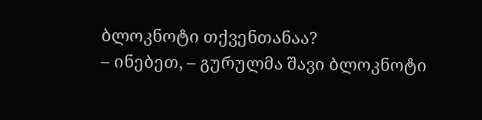ბლოკნოტი თქვენთანაა?
– ინებეთ, – გურულმა შავი ბლოკნოტი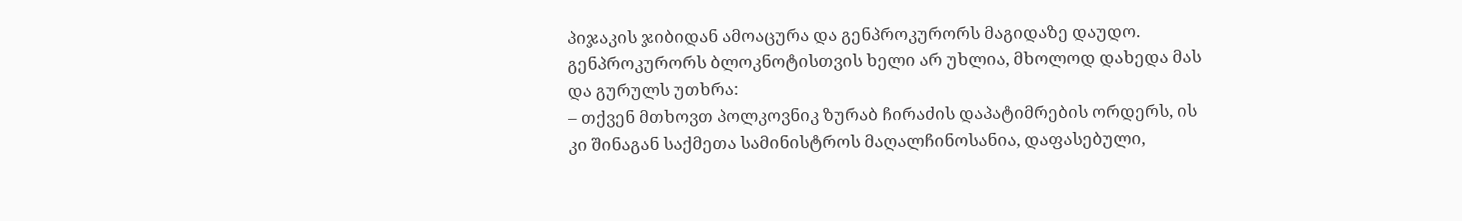პიჯაკის ჯიბიდან ამოაცურა და გენპროკურორს მაგიდაზე დაუდო.
გენპროკურორს ბლოკნოტისთვის ხელი არ უხლია, მხოლოდ დახედა მას და გურულს უთხრა:
– თქვენ მთხოვთ პოლკოვნიკ ზურაბ ჩირაძის დაპატიმრების ორდერს, ის კი შინაგან საქმეთა სამინისტროს მაღალჩინოსანია, დაფასებული,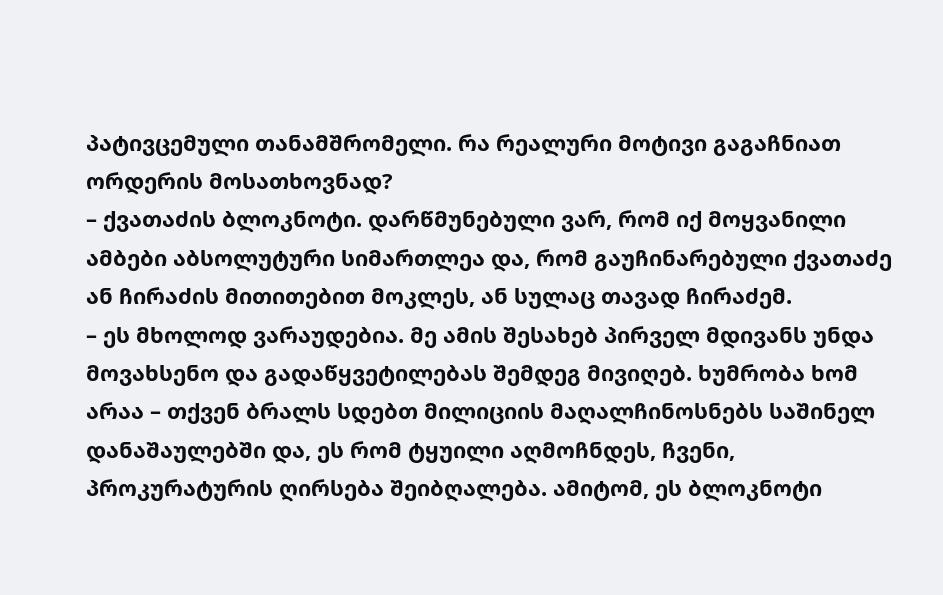პატივცემული თანამშრომელი. რა რეალური მოტივი გაგაჩნიათ ორდერის მოსათხოვნად?
– ქვათაძის ბლოკნოტი. დარწმუნებული ვარ, რომ იქ მოყვანილი ამბები აბსოლუტური სიმართლეა და, რომ გაუჩინარებული ქვათაძე ან ჩირაძის მითითებით მოკლეს, ან სულაც თავად ჩირაძემ.
– ეს მხოლოდ ვარაუდებია. მე ამის შესახებ პირველ მდივანს უნდა მოვახსენო და გადაწყვეტილებას შემდეგ მივიღებ. ხუმრობა ხომ არაა – თქვენ ბრალს სდებთ მილიციის მაღალჩინოსნებს საშინელ დანაშაულებში და, ეს რომ ტყუილი აღმოჩნდეს, ჩვენი, პროკურატურის ღირსება შეიბღალება. ამიტომ, ეს ბლოკნოტი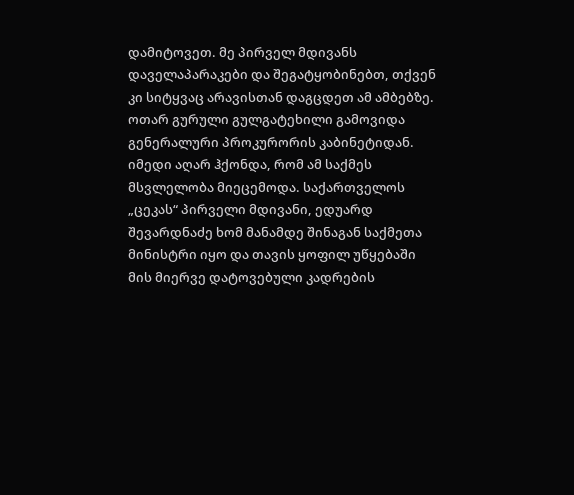დამიტოვეთ. მე პირველ მდივანს დაველაპარაკები და შეგატყობინებთ, თქვენ კი სიტყვაც არავისთან დაგცდეთ ამ ამბებზე.
ოთარ გურული გულგატეხილი გამოვიდა გენერალური პროკურორის კაბინეტიდან. იმედი აღარ ჰქონდა, რომ ამ საქმეს მსვლელობა მიეცემოდა. საქართველოს „ცეკას“ პირველი მდივანი, ედუარდ შევარდნაძე ხომ მანამდე შინაგან საქმეთა მინისტრი იყო და თავის ყოფილ უწყებაში მის მიერვე დატოვებული კადრების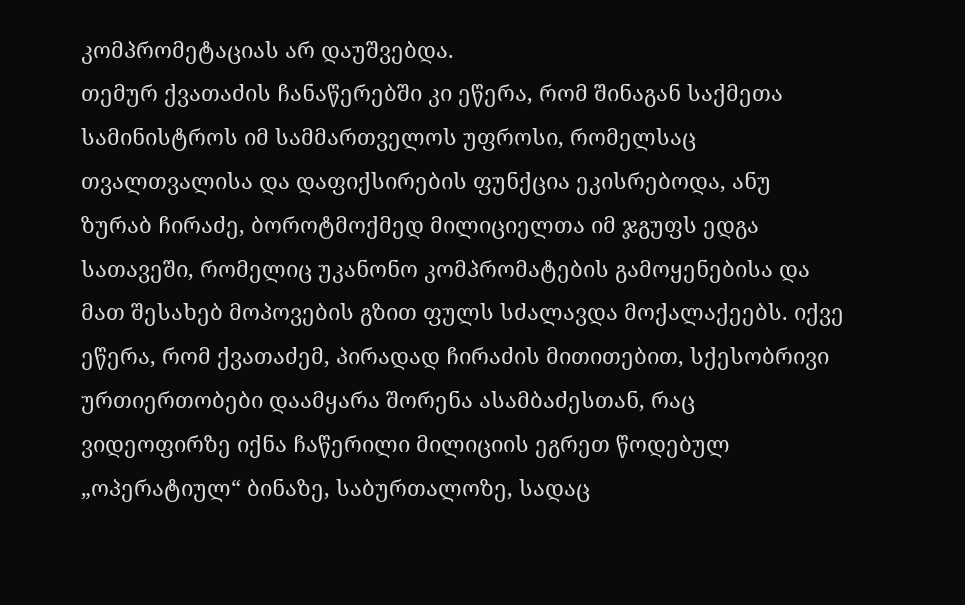კომპრომეტაციას არ დაუშვებდა.
თემურ ქვათაძის ჩანაწერებში კი ეწერა, რომ შინაგან საქმეთა სამინისტროს იმ სამმართველოს უფროსი, რომელსაც თვალთვალისა და დაფიქსირების ფუნქცია ეკისრებოდა, ანუ ზურაბ ჩირაძე, ბოროტმოქმედ მილიციელთა იმ ჯგუფს ედგა სათავეში, რომელიც უკანონო კომპრომატების გამოყენებისა და მათ შესახებ მოპოვების გზით ფულს სძალავდა მოქალაქეებს. იქვე ეწერა, რომ ქვათაძემ, პირადად ჩირაძის მითითებით, სქესობრივი ურთიერთობები დაამყარა შორენა ასამბაძესთან, რაც ვიდეოფირზე იქნა ჩაწერილი მილიციის ეგრეთ წოდებულ „ოპერატიულ“ ბინაზე, საბურთალოზე, სადაც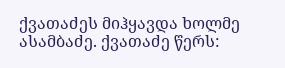ქვათაძეს მიჰყავდა ხოლმე ასამბაძე. ქვათაძე წერს: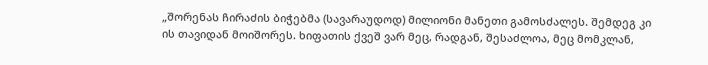„შორენას ჩირაძის ბიჭებმა (სავარაუდოდ) მილიონი მანეთი გამოსძალეს. შემდეგ კი ის თავიდან მოიშორეს. ხიფათის ქვეშ ვარ მეც, რადგან, შესაძლოა, მეც მომკლან,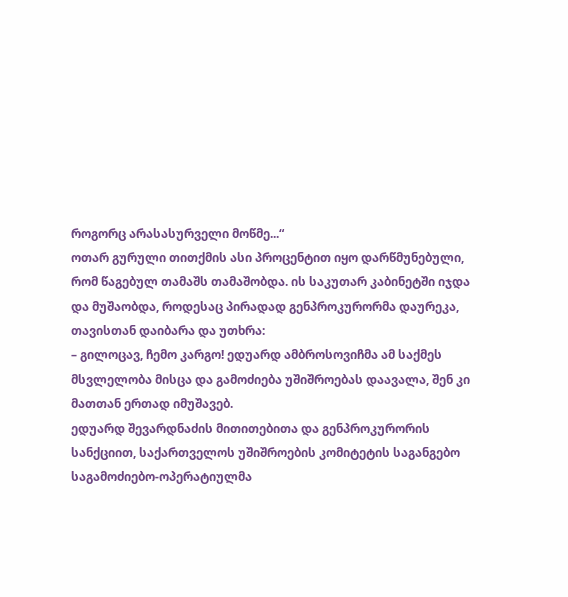როგორც არასასურველი მოწმე...“
ოთარ გურული თითქმის ასი პროცენტით იყო დარწმუნებული, რომ წაგებულ თამაშს თამაშობდა. ის საკუთარ კაბინეტში იჯდა და მუშაობდა, როდესაც პირადად გენპროკურორმა დაურეკა, თავისთან დაიბარა და უთხრა:
– გილოცავ, ჩემო კარგო! ედუარდ ამბროსოვიჩმა ამ საქმეს მსვლელობა მისცა და გამოძიება უშიშროებას დაავალა, შენ კი მათთან ერთად იმუშავებ.
ედუარდ შევარდნაძის მითითებითა და გენპროკურორის სანქციით, საქართველოს უშიშროების კომიტეტის საგანგებო საგამოძიებო-ოპერატიულმა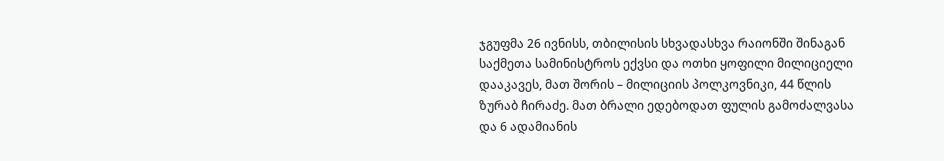ჯგუფმა 26 ივნისს, თბილისის სხვადასხვა რაიონში შინაგან საქმეთა სამინისტროს ექვსი და ოთხი ყოფილი მილიციელი დააკავეს, მათ შორის – მილიციის პოლკოვნიკი, 44 წლის ზურაბ ჩირაძე. მათ ბრალი ედებოდათ ფულის გამოძალვასა და 6 ადამიანის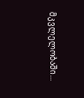მკვლელობაში...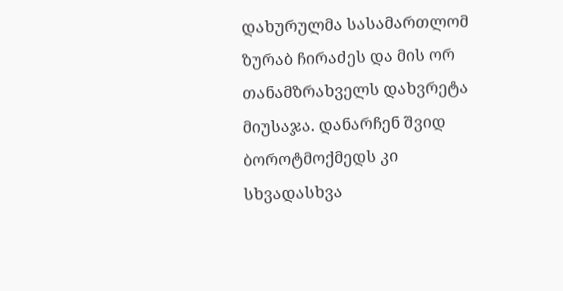დახურულმა სასამართლომ ზურაბ ჩირაძეს და მის ორ თანამზრახველს დახვრეტა მიუსაჯა. დანარჩენ შვიდ ბოროტმოქმედს კი სხვადასხვა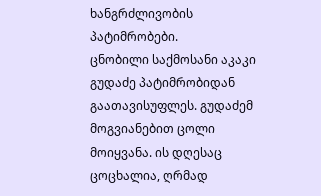ხანგრძლივობის პატიმრობები.
ცნობილი საქმოსანი აკაკი გუდაძე პატიმრობიდან გაათავისუფლეს. გუდაძემ მოგვიანებით ცოლი მოიყვანა. ის დღესაც ცოცხალია, ღრმად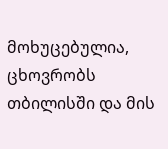მოხუცებულია, ცხოვრობს თბილისში და მის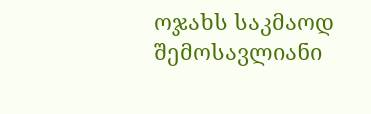ოჯახს საკმაოდ შემოსავლიანი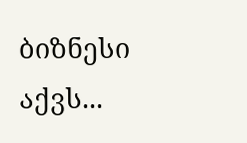ბიზნესი აქვს...